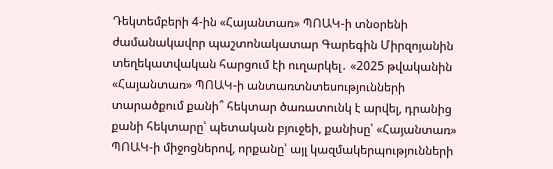Դեկտեմբերի 4-ին «Հայանտառ» ՊՈԱԿ-ի տնօրենի ժամանակավոր պաշտոնակատար Գարեգին Միրզոյանին տեղեկատվական հարցում էի ուղարկել․ «2025 թվականին «Հայանտառ» ՊՈԱԿ-ի անտառտնտեսությունների տարածքում քանի՞ հեկտար ծառատունկ է արվել, դրանից քանի հեկտարը՝ պետական բյուջեի, քանիսը՝ «Հայանտառ» ՊՈԱԿ-ի միջոցներով, որքանը՝ այլ կազմակերպությունների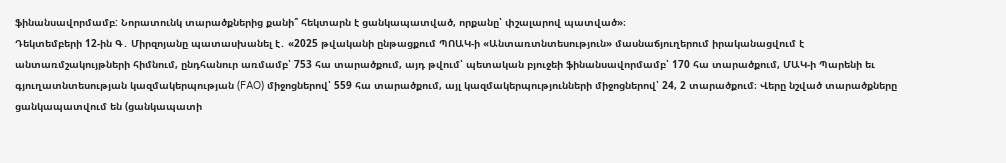ֆինանսավորմամբ: Նորատունկ տարածքներից քանի՞ հեկտարն է ցանկապատված, որքանը՝ փշալարով պատված»։
Դեկտեմբերի 12-ին Գ․ Միրզոյանը պատասխանել է․ «2025 թվականի ընթացքում ՊՈԱԿ-ի «Անտառտնտեսություն» մասնաճյուղերում իրականացվում է անտառմշակույթների հիմնում, ընդհանուր առմամբ՝ 753 հա տարածքում, այդ թվում՝ պետական բյուջեի ֆինանսավորմամբ՝ 170 հա տարածքում, ՄԱԿ-ի Պարենի եւ գյուղատնտեսության կազմակերպության (FAO) միջոցներով՝ 559 հա տարածքում, այլ կազմակերպությունների միջոցներով՝ 24, 2 տարածքում։ Վերը նշված տարածքները ցանկապատվում են (ցանկապատի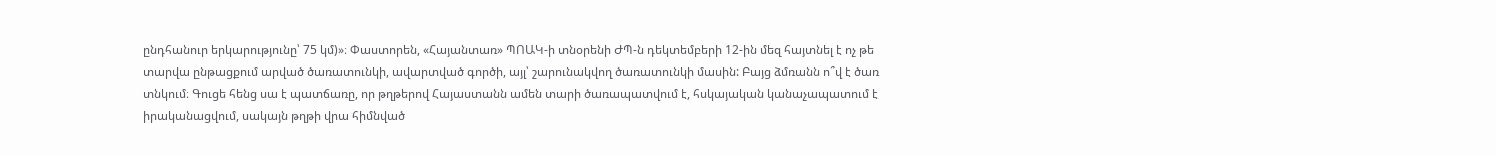ընդհանուր երկարությունը՝ 75 կմ)»։ Փաստորեն, «Հայանտառ» ՊՈԱԿ-ի տնօրենի ԺՊ-ն դեկտեմբերի 12-ին մեզ հայտնել է ոչ թե տարվա ընթացքում արված ծառատունկի, ավարտված գործի, այլ՝ շարունակվող ծառատունկի մասին: Բայց ձմռանն ո՞վ է ծառ տնկում։ Գուցե հենց սա է պատճառը, որ թղթերով Հայաստանն ամեն տարի ծառապատվում է, հսկայական կանաչապատում է իրականացվում, սակայն թղթի վրա հիմնված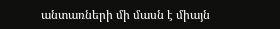անտառների մի մասն է միայն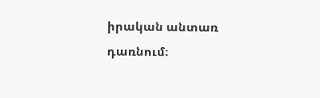իրական անտառ դառնում։